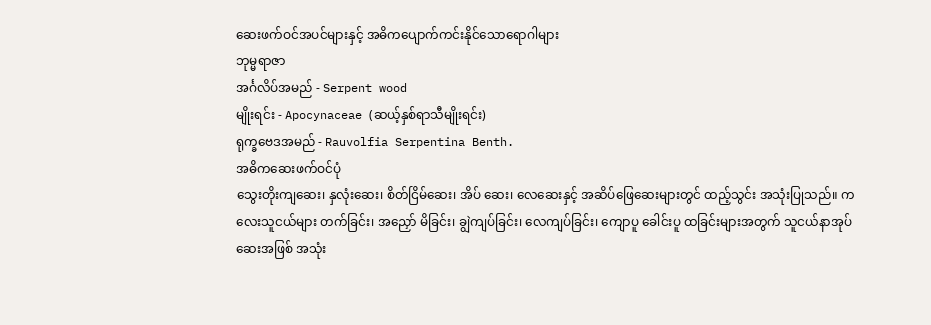ဆေးဖက်ဝင်အပင်များနှင့် အဓိကပျောက်ကင်းနိုင်သောရောဂါများ
ဘုမ္မရာဇာ
အင်္ဂလိပ်အမည် - Serpent wood
မျိုးရင်း - Apocynaceae (ဆယ့်နှစ်ရာသီမျိုးရင်း)
ရုက္ခဗေဒအမည် - Rauvolfia Serpentina Benth.
အဓိကဆေးဖက်ဝင်ပုံ
သွေးတိုးကျဆေး၊ နှလုံးဆေး၊ စိတ်ငြိမ်ဆေး၊ အိပ် ဆေး၊ လေဆေးနှင့် အဆိပ်ဖြေဆေးများတွင် ထည့်သွင်း အသုံးပြုသည်။ ကလေးသူငယ်များ တက်ခြင်း၊ အညှော် မိခြင်း၊ ချွဲကျပ်ခြင်း၊ လေကျပ်ခြင်း၊ ကျောပူ ခေါင်းပူ ထခြင်းများအတွက် သူငယ်နာအုပ်ဆေးအဖြစ် အသုံး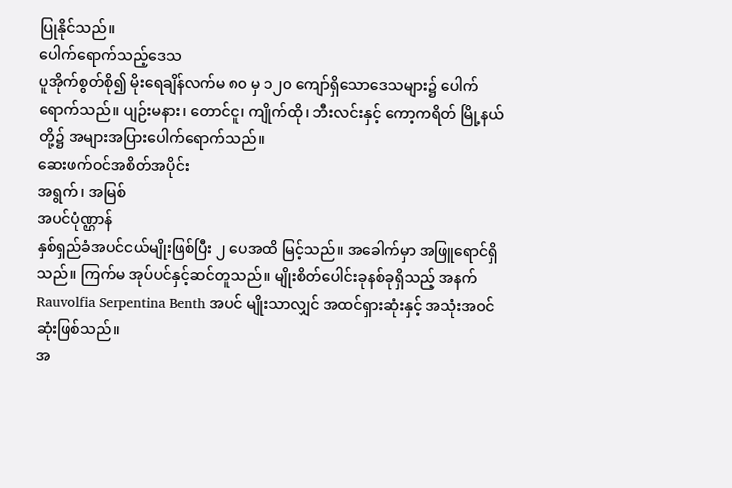ပြုနိုင်သည်။
ပေါက်ရောက်သည့်ဒေသ
ပူအိုက်စွတ်စို၍ မိုးရေချိန်လက်မ ၈၀ မှ ၁၂၀ ကျော်ရှိသောဒေသများ၌ ပေါက်ရောက်သည်။ ပျဉ်းမနား၊ တောင်ငူ၊ ကျိုက်ထို၊ ဘီးလင်းနှင့် ကော့ကရိတ် မြို့နယ်တို့၌ အများအပြားပေါက်ရောက်သည်။
ဆေးဖက်ဝင်အစိတ်အပိုင်း
အရွက်၊ အမြစ်
အပင်ပုံဏ္ဌာန်
နှစ်ရှည်ခံအပင်ငယ်မျိုးဖြစ်ပြီး ၂ ပေအထိ မြင့်သည်။ အခေါက်မှာ အဖြူရောင်ရှိသည်။ ကြက်မ အုပ်ပင်နှင့်ဆင်တူသည်။ မျိုးစိတ်ပေါင်းခုနစ်ခုရှိသည့် အနက် Rauvolfia Serpentina Benth အပင် မျိုးသာလျှင် အထင်ရှားဆုံးနှင့် အသုံးအဝင်ဆုံးဖြစ်သည်။
အ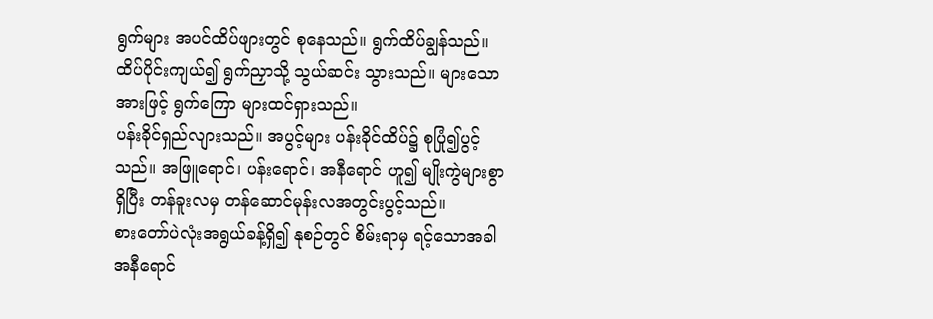ရွက်များ အပင်ထိပ်ဖျားတွင် စုနေသည်။ ရွက်ထိပ်ချွန်သည်။ ထိပ်ပိုင်းကျယ်၍ ရွက်ညှာသို့ သွယ်ဆင်း သွားသည်။ များသောအားဖြင့် ရွက်ကြော များထင်ရှားသည်။
ပန်းခိုင်ရှည်လျားသည်။ အပွင့်များ ပန်းခိုင်ထိပ်၌ စုပြုံ၍ပွင့်သည်။ အဖြူရောင်၊ ပန်းရောင်၊ အနီရောင် ဟူ၍ မျိုးကွဲများစွာရှိပြီး တန်ခူးလမှ တန်ဆောင်မုန်းလအတွင်းပွင့်သည်။
စားတော်ပဲလုံးအရွယ်ခန့်ရှိ၍ နုစဉ်တွင် စိမ်းရာမှ ရင့်သောအခါ အနီရောင်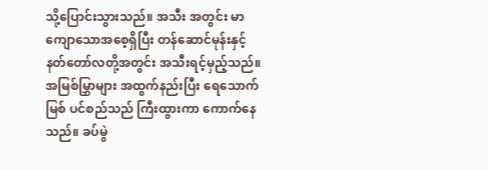သို့ပြောင်းသွားသည်။ အသီး အတွင်း မာကျောသောအစေ့ရှိပြီး တန်ဆောင်မုန်းနှင့် နတ်တော်လတို့အတွင်း အသီးရင့်မှည့်သည်။
အမြစ်မြွှာများ အထွက်နည်းပြီး ရေသောက်မြစ် ပင်စည်သည် ကြီးထွားကာ ကောက်နေသည်။ ခပ်မွဲ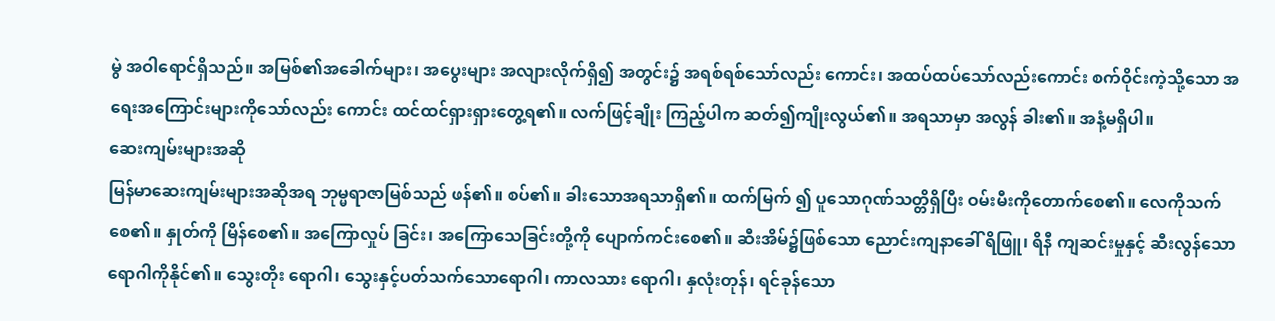မွဲ အဝါရောင်ရှိသည်။ အမြစ်၏အခေါက်များ၊ အပွေးများ အလျားလိုက်ရှိ၍ အတွင်း၌ အရစ်ရစ်သော်လည်း ကောင်း၊ အထပ်ထပ်သော်လည်းကောင်း စက်ဝိုင်းကဲ့သို့သော အရေးအကြောင်းများကိုသော်လည်း ကောင်း ထင်ထင်ရှားရှားတွေ့ရ၏။ လက်ဖြင့်ချိုး ကြည့်ပါက ဆတ်၍ကျိုးလွယ်၏။ အရသာမှာ အလွန် ခါး၏။ အနံ့မရှိပါ။
ဆေးကျမ်းများအဆို
မြန်မာဆေးကျမ်းများအဆိုအရ ဘုမ္မရာဇာမြစ်သည် ဖန်၏။ စပ်၏။ ခါးသောအရသာရှိ၏။ ထက်မြက် ၍ ပူသောဂုဏ်သတ္တိရှိပြီး ဝမ်းမီးကိုတောက်စေ၏။ လေကိုသက်စေ၏။ နှုတ်ကို မြိန်စေ၏။ အကြောလှုပ် ခြင်း၊ အကြောသေခြင်းတို့ကို ပျောက်ကင်းစေ၏။ ဆီးအိမ်၌ဖြစ်သော ညောင်းကျနာခေါ် ရိဖြူ၊ ရိနီ ကျဆင်းမှုနှင့် ဆီးလွန်သော ရောဂါကိုနိုင်၏။ သွေးတိုး ရောဂါ၊ သွေးနှင့်ပတ်သက်သောရောဂါ၊ ကာလသား ရောဂါ၊ နှလုံးတုန်၊ ရင်ခုန်သော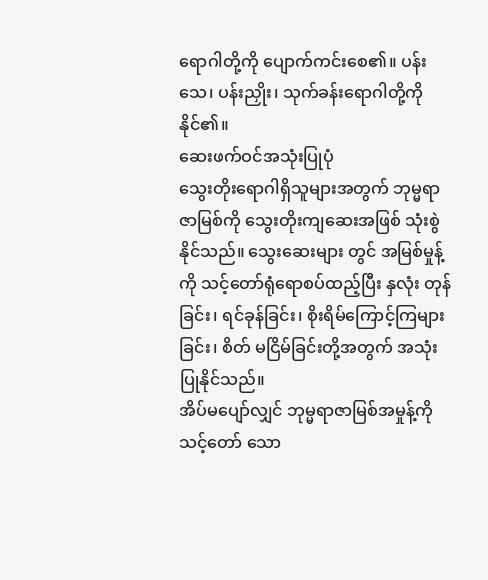ရောဂါတို့ကို ပျောက်ကင်းစေ၏။ ပန်းသေ၊ ပန်းညှိုး၊ သုက်ခန်းရောဂါတို့ကို နိုင်၏။
ဆေးဖက်ဝင်အသုံးပြုပုံ
သွေးတိုးရောဂါရှိသူများအတွက် ဘုမ္မရာဇာမြစ်ကို သွေးတိုးကျဆေးအဖြစ် သုံးစွဲနိုင်သည်။ သွေးဆေးများ တွင် အမြစ်မှုန့်ကို သင့်တော်ရုံရောစပ်ထည့်ပြီး နှလုံး တုန်ခြင်း၊ ရင်ခုန်ခြင်း၊ စိုးရိမ်ကြောင့်ကြများခြင်း၊ စိတ် မငြိမ်ခြင်းတို့အတွက် အသုံးပြုနိုင်သည်။
အိပ်မပျော်လျှင် ဘုမ္မရာဇာမြစ်အမှုန့်ကို သင့်တော် သော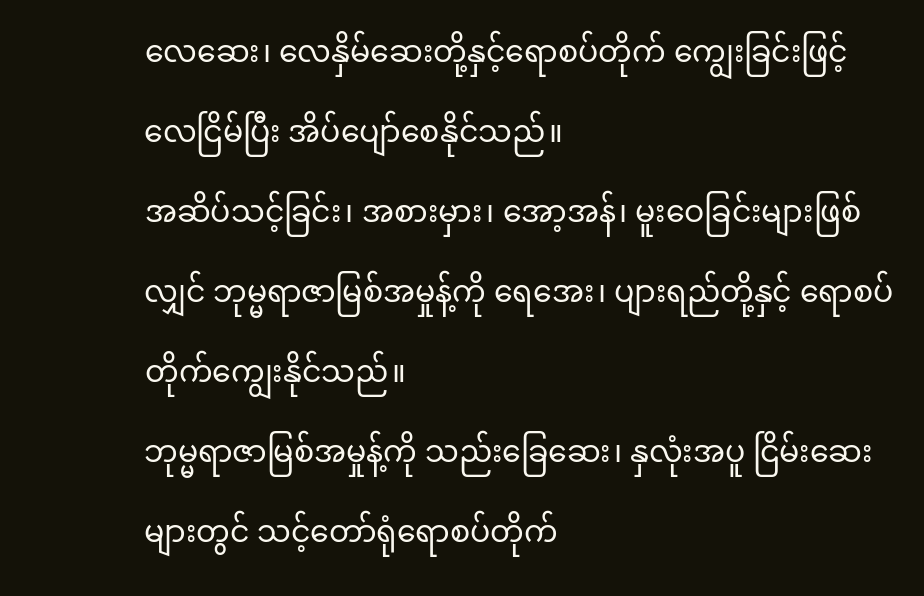လေဆေး၊ လေနှိမ်ဆေးတို့နှင့်ရောစပ်တိုက် ကျွေးခြင်းဖြင့် လေငြိမ်ပြီး အိပ်ပျော်စေနိုင်သည်။
အဆိပ်သင့်ခြင်း၊ အစားမှား၊ အော့အန်၊ မူးဝေခြင်းများဖြစ်လျှင် ဘုမ္မရာဇာမြစ်အမှုန့်ကို ရေအေး၊ ပျားရည်တို့နှင့် ရောစပ်တိုက်ကျွေးနိုင်သည်။
ဘုမ္မရာဇာမြစ်အမှုန့်ကို သည်းခြေဆေး၊ နှလုံးအပူ ငြိမ်းဆေးများတွင် သင့်တော်ရုံရောစပ်တိုက်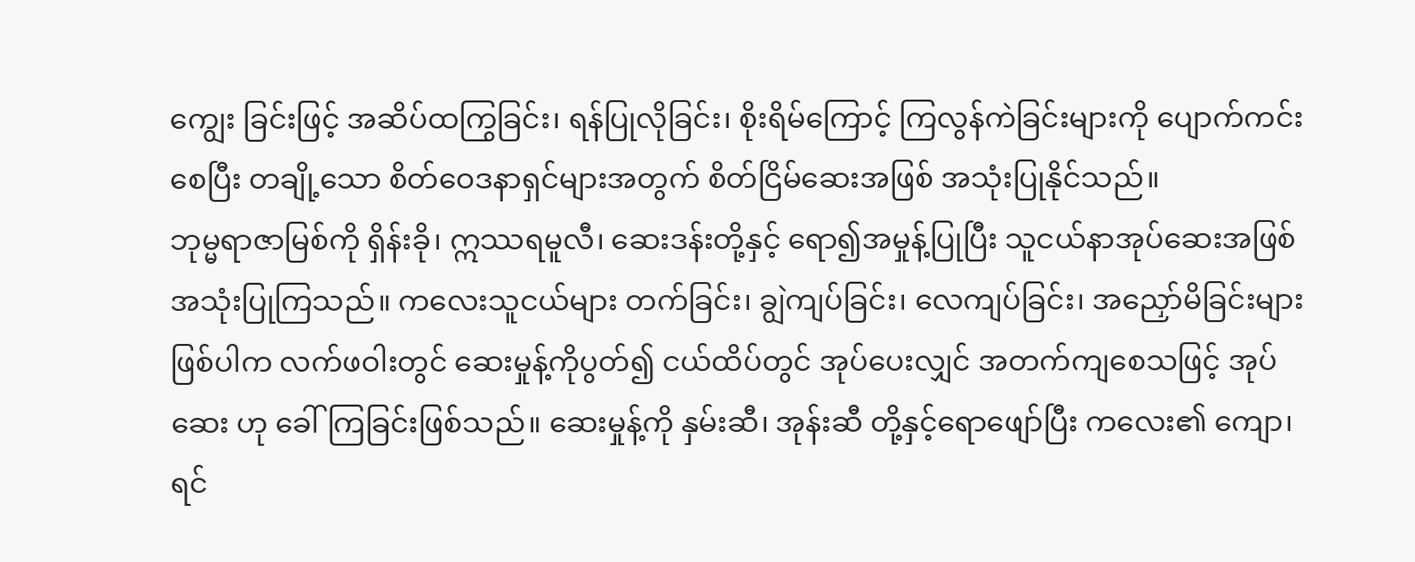ကျွေး ခြင်းဖြင့် အဆိပ်ထကြွခြင်း၊ ရန်ပြုလိုခြင်း၊ စိုးရိမ်ကြောင့် ကြလွန်ကဲခြင်းများကို ပျောက်ကင်းစေပြီး တချို့သော စိတ်ဝေဒနာရှင်များအတွက် စိတ်ငြိမ်ဆေးအဖြစ် အသုံးပြုနိုင်သည်။
ဘုမ္မရာဇာမြစ်ကို ရှိန်းခို၊ ဣဿရမူလီ၊ ဆေးဒန်းတို့နှင့် ရော၍အမှုန့်ပြုပြီး သူငယ်နာအုပ်ဆေးအဖြစ် အသုံးပြုကြသည်။ ကလေးသူငယ်များ တက်ခြင်း၊ ချွဲကျပ်ခြင်း၊ လေကျပ်ခြင်း၊ အညှော်မိခြင်းများ ဖြစ်ပါက လက်ဖဝါးတွင် ဆေးမှုန့်ကိုပွတ်၍ ငယ်ထိပ်တွင် အုပ်ပေးလျှင် အတက်ကျစေသဖြင့် အုပ်ဆေး ဟု ခေါ်ကြခြင်းဖြစ်သည်။ ဆေးမှုန့်ကို နှမ်းဆီ၊ အုန်းဆီ တို့နှင့်ရောဖျော်ပြီး ကလေး၏ ကျော၊ ရင်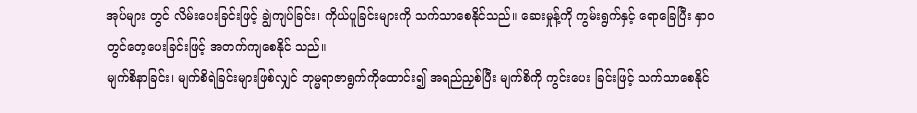အုပ်များ တွင် လိမ်းပေးခြင်းဖြင့် ချွဲကျပ်ခြင်း၊ ကိုယ်ပူခြင်းများကို သက်သာစေနိုင်သည်။ ဆေးမှုန့်ကို ကွမ်းရွက်နှင့် ရောခြေပြီး နှာဝတွင်တေ့ပေးခြင်းဖြင့် အတက်ကျစေနိုင် သည်။
မျက်စိနာခြင်း၊ မျက်စိရဲခြင်းများဖြစ်လျှင် ဘုမ္မရာဇာရွက်ကိုထောင်း၍ အရည်ညှစ်ပြီး မျက်စိကို ကွင်းပေး ခြင်းဖြင့် သက်သာစေနိုင်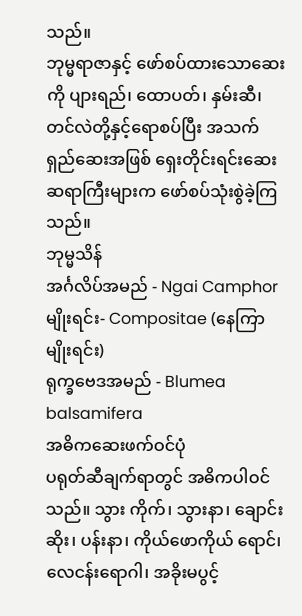သည်။
ဘုမ္မရာဇာနှင့် ဖော်စပ်ထားသောဆေးကို ပျားရည်၊ ထောပတ်၊ နှမ်းဆီ၊ တင်လဲတို့နှင့်ရောစပ်ပြီး အသက် ရှည်ဆေးအဖြစ် ရှေးတိုင်းရင်းဆေးဆရာကြီးများက ဖော်စပ်သုံးစွဲခဲ့ကြသည်။
ဘုမ္မသိန်
အင်္ဂလိပ်အမည် - Ngai Camphor
မျိုးရင်း- Compositae (နေကြာမျိုးရင်း)
ရုက္ခဗေဒအမည် - Blumea balsamifera
အဓိကဆေးဖက်ဝင်ပုံ
ပရုတ်ဆီချက်ရာတွင် အဓိကပါဝင်သည်။ သွား ကိုက်၊ သွားနာ၊ ချောင်းဆိုး၊ ပန်းနာ၊ ကိုယ်ဖောကိုယ် ရောင်၊ လေငန်းရောဂါ၊ အခိုးမပွင့်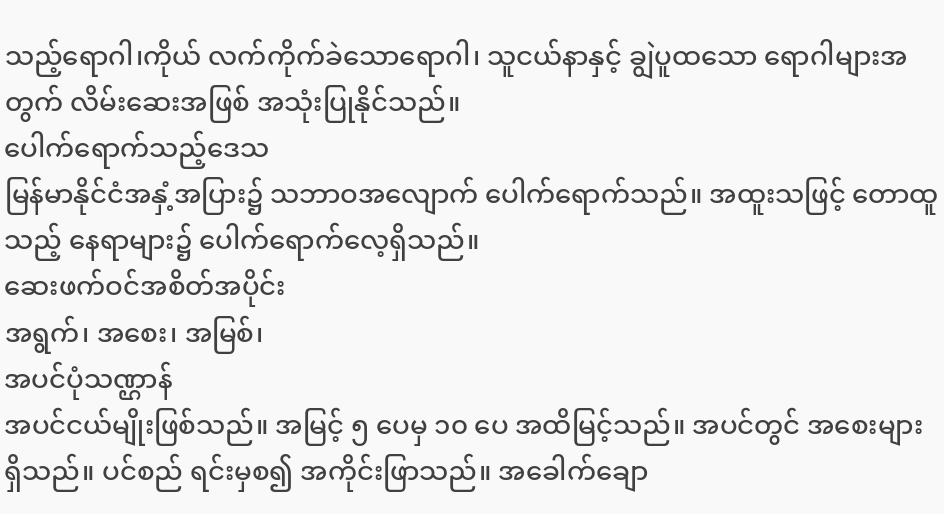သည့်ရောဂါ၊ကိုယ် လက်ကိုက်ခဲသောရောဂါ၊ သူငယ်နာနှင့် ချွဲပူထသော ရောဂါများအတွက် လိမ်းဆေးအဖြစ် အသုံးပြုနိုင်သည်။
ပေါက်ရောက်သည့်ဒေသ
မြန်မာနိုင်ငံအနှံ့အပြား၌ သဘာဝအလျောက် ပေါက်ရောက်သည်။ အထူးသဖြင့် တောထူသည့် နေရာများ၌ ပေါက်ရောက်လေ့ရှိသည်။
ဆေးဖက်ဝင်အစိတ်အပိုင်း
အရွက်၊ အစေး၊ အမြစ်၊
အပင်ပုံသဏ္ဌာန်
အပင်ငယ်မျိုးဖြစ်သည်။ အမြင့် ၅ ပေမှ ၁၀ ပေ အထိမြင့်သည်။ အပင်တွင် အစေးများရှိသည်။ ပင်စည် ရင်းမှစ၍ အကိုင်းဖြာသည်။ အခေါက်ချော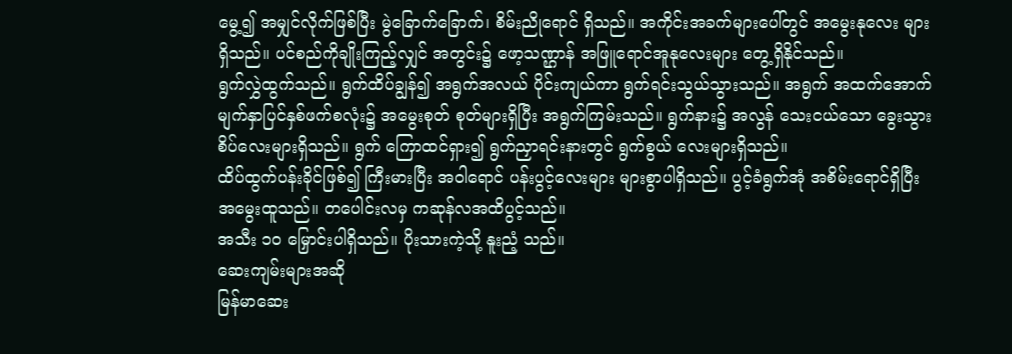မွေ့၍ အမျှင်လိုက်ဖြစ်ပြီး မွဲခြောက်ခြောက်၊ စိမ်းညိုရောင် ရှိသည်။ အကိုင်းအခက်များပေါ်တွင် အမွေးနုလေး များရှိသည်။ ပင်စည်ကိုချိုးကြည့်လျှင် အတွင်း၌ ဖော့သဏ္ဌာန် အဖြူရောင်အူနုလေးများ တွေ့ရှိနိုင်သည်။
ရွက်လွှဲထွက်သည်။ ရွက်ထိပ်ချွန်၍ အရွက်အလယ် ပိုင်းကျယ်ကာ ရွက်ရင်းသွယ်သွားသည်။ အရွက် အထက်အောက်မျက်နှာပြင်နှစ်ဖက်စလုံး၌ အမွေးစုတ် စုတ်များရှိပြီး အရွက်ကြမ်းသည်။ ရွက်နား၌ အလွန် သေးငယ်သော ခွေးသွားစိပ်လေးများရှိသည်။ ရွက် ကြောထင်ရှား၍ ရွက်ညှာရင်းနားတွင် ရွက်စွယ် လေးများရှိသည်။
ထိပ်ထွက်ပန်းခိုင်ဖြစ်၍ ကြီးမားပြီး အဝါရောင် ပန်းပွင့်လေးများ များစွာပါရှိသည်။ ပွင့်ခံရွက်အုံ အစိမ်းရောင်ရှိပြီး အမွေးထူသည်။ တပေါင်းလမှ ကဆုန်လအထိပွင့်သည်။
အသီး ၁၀ မြှောင်းပါရှိသည်။ ပိုးသားကဲ့သို့ နူးညံ့ သည်။
ဆေးကျမ်းများအဆို
မြန်မာဆေး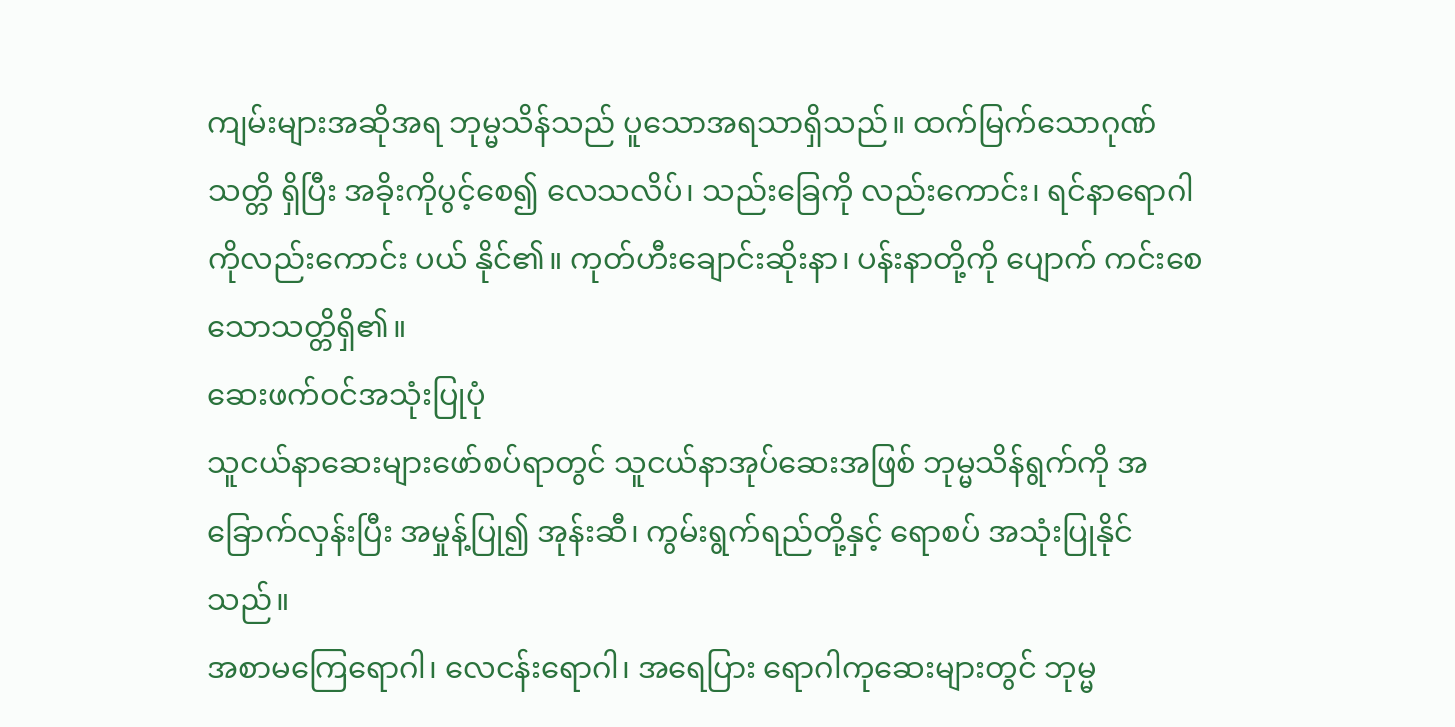ကျမ်းများအဆိုအရ ဘုမ္မသိန်သည် ပူသောအရသာရှိသည်။ ထက်မြက်သောဂုဏ်သတ္တိ ရှိပြီး အခိုးကိုပွင့်စေ၍ လေသလိပ်၊ သည်းခြေကို လည်းကောင်း၊ ရင်နာရောဂါကိုလည်းကောင်း ပယ် နိုင်၏။ ကုတ်ဟီးချောင်းဆိုးနာ၊ ပန်းနာတို့ကို ပျောက် ကင်းစေသောသတ္တိရှိ၏။
ဆေးဖက်ဝင်အသုံးပြုပုံ
သူငယ်နာဆေးများဖော်စပ်ရာတွင် သူငယ်နာအုပ်ဆေးအဖြစ် ဘုမ္မသိန်ရွက်ကို အခြောက်လှန်းပြီး အမှုန့်ပြု၍ အုန်းဆီ၊ ကွမ်းရွက်ရည်တို့နှင့် ရောစပ် အသုံးပြုနိုင်သည်။
အစာမကြေရောဂါ၊ လေငန်းရောဂါ၊ အရေပြား ရောဂါကုဆေးများတွင် ဘုမ္မ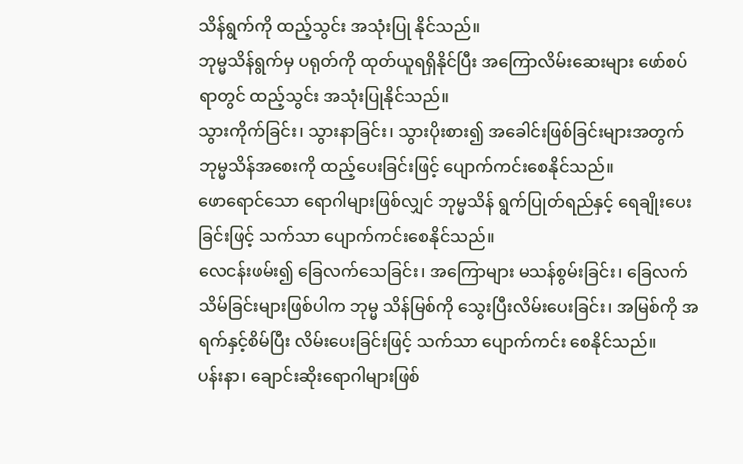သိန်ရွက်ကို ထည့်သွင်း အသုံးပြု နိုင်သည်။
ဘုမ္မသိန်ရွက်မှ ပရုတ်ကို ထုတ်ယူရရှိနိုင်ပြီး အကြောလိမ်းဆေးများ ဖော်စပ်ရာတွင် ထည့်သွင်း အသုံးပြုနိုင်သည်။
သွားကိုက်ခြင်း၊ သွားနာခြင်း၊ သွားပိုးစား၍ အခေါင်းဖြစ်ခြင်းများအတွက် ဘုမ္မသိန်အစေးကို ထည့်ပေးခြင်းဖြင့် ပျောက်ကင်းစေနိုင်သည်။
ဖောရောင်သော ရောဂါများဖြစ်လျှင် ဘုမ္မသိန် ရွက်ပြုတ်ရည်နှင့် ရေချိုးပေးခြင်းဖြင့် သက်သာ ပျောက်ကင်းစေနိုင်သည်။
လေငန်းဖမ်း၍ ခြေလက်သေခြင်း၊ အကြောများ မသန်စွမ်းခြင်း၊ ခြေလက်သိမ်ခြင်းများဖြစ်ပါက ဘုမ္မ သိန်မြစ်ကို သွေးပြီးလိမ်းပေးခြင်း၊ အမြစ်ကို အရက်နှင့်စိမ်ပြီး လိမ်းပေးခြင်းဖြင့် သက်သာ ပျောက်ကင်း စေနိုင်သည်။
ပန်းနာ၊ ချောင်းဆိုးရောဂါများဖြစ်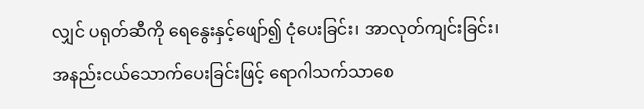လျှင် ပရုတ်ဆီကို ရေနွေးနှင့်ဖျော်၍ ငုံပေးခြင်း၊ အာလုတ်ကျင်းခြင်း၊ အနည်းငယ်သောက်ပေးခြင်းဖြင့် ရောဂါသက်သာစေ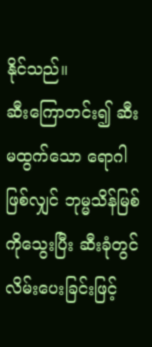နိုင်သည်။
ဆီးကြောတင်း၍ ဆီးမထွက်သော ရောဂါဖြစ်လျှင် ဘုမ္မသိန်မြစ်ကိုသွေးပြီး ဆီးခုံတွင် လိမ်းပေးခြင်းဖြင့်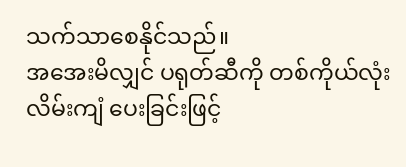သက်သာစေနိုင်သည်။
အအေးမိလျှင် ပရုတ်ဆီကို တစ်ကိုယ်လုံးလိမ်းကျံ ပေးခြင်းဖြင့်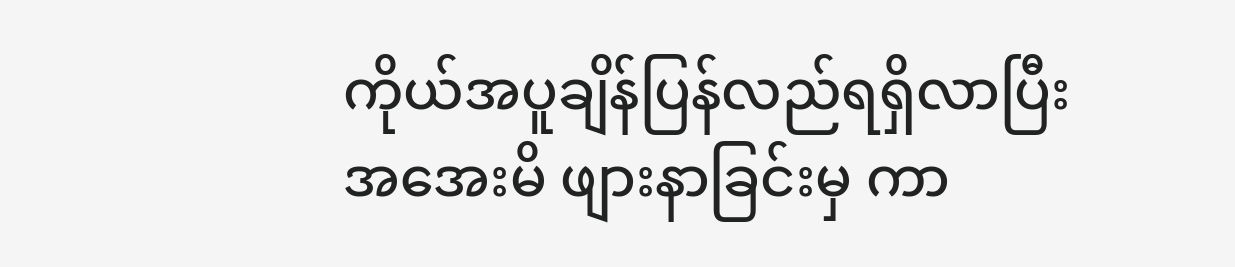ကိုယ်အပူချိန်ပြန်လည်ရရှိလာပြီး အအေးမိ ဖျားနာခြင်းမှ ကာ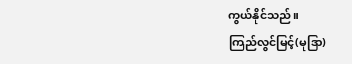ကွယ်နိုင်သည်။
ကြည်လွင်မြင့်(မုဒြာ)